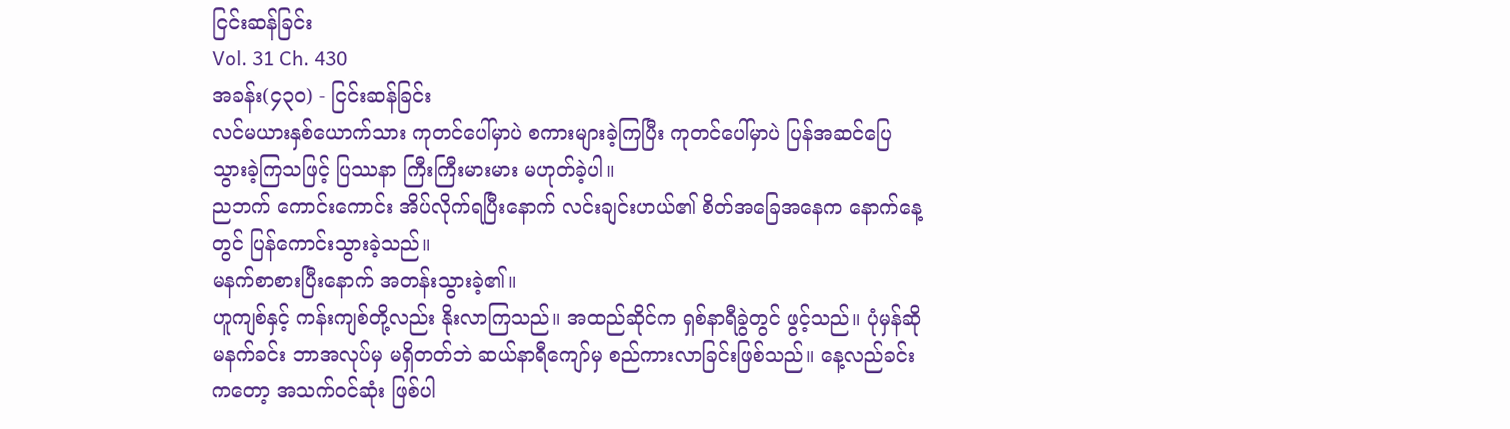ငြင်းဆန်ခြင်း
Vol. 31 Ch. 430
အခန်း(၄၃၀) - ငြင်းဆန်ခြင်း
လင်မယားနှစ်ယောက်သား ကုတင်ပေါ်မှာပဲ စကားများခဲ့ကြပြီး ကုတင်ပေါ်မှာပဲ ပြန်အဆင်ပြေသွားခဲ့ကြသဖြင့် ပြဿနာ ကြီးကြီးမားမား မဟုတ်ခဲ့ပါ။
ညဘက် ကောင်းကောင်း အိပ်လိုက်ရပြီးနောက် လင်းချင်းဟယ်၏ စိတ်အခြေအနေက နောက်နေ့တွင် ပြန်ကောင်းသွားခဲ့သည်။
မနက်စာစားပြီးနောက် အတန်းသွားခဲ့၏။
ဟူကျစ်နှင့် ကန်းကျစ်တို့လည်း နိုးလာကြသည်။ အထည်ဆိုင်က ရှစ်နာရီခွဲတွင် ဖွင့်သည်။ ပုံမှန်ဆို မနက်ခင်း ဘာအလုပ်မှ မရှိတတ်ဘဲ ဆယ်နာရီကျော်မှ စည်ကားလာခြင်းဖြစ်သည်။ နေ့လည်ခင်းကတော့ အသက်ဝင်ဆုံး ဖြစ်ပါ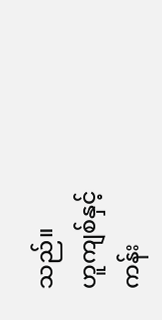သည်။
ဟူကျစ်နှင့် ကန်း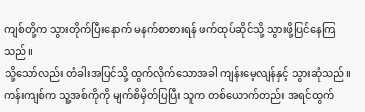ကျစ်တို့က သွားတိုက်ပြီးနောက် မနက်စာစားရန် ဖက်ထုပ်ဆိုင်သို့ သွားဖို့ပြင်နေကြသည်။
သို့သော်လည်း တံခါးအပြင်သို့ ထွက်လိုက်သောအခါ ကျန်းမေ့လျန်နှင့် သွားဆုံသည်။
ကန်းကျစ်က သူ့အစ်ကိုကို မျက်စိမှိတ်ပြပြီး သူက တစ်ယောက်တည်း အရင်ထွက်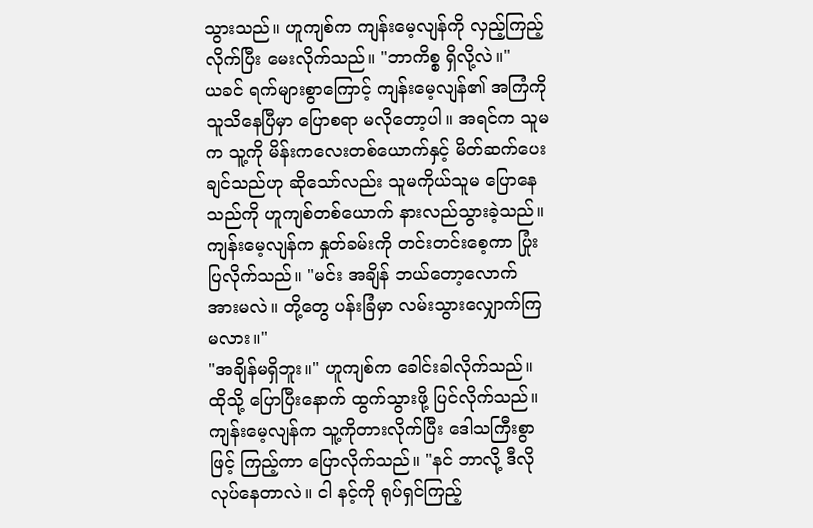သွားသည်။ ဟူကျစ်က ကျန်းမေ့လျန်ကို လှည့်ကြည့်လိုက်ပြီး မေးလိုက်သည်။ "ဘာကိစ္စ ရှိလို့လဲ။"
ယခင် ရက်များစွာကြောင့် ကျန်းမေ့လျန်၏ အကြံကို သူသိနေပြီမှာ ပြောစရာ မလိုတော့ပါ။ အရင်က သူမက သူ့ကို မိန်းကလေးတစ်ယောက်နှင့် မိတ်ဆက်ပေးချင်သည်ဟု ဆိုသော်လည်း သူမကိုယ်သူမ ပြောနေသည်ကို ဟူကျစ်တစ်ယောက် နားလည်သွားခဲ့သည်။
ကျန်းမေ့လျန်က နှုတ်ခမ်းကို တင်းတင်းစေ့ကာ ပြုံးပြလိုက်သည်။ "မင်း အချိန် ဘယ်တော့လောက် အားမလဲ။ တို့တွေ ပန်းခြံမှာ လမ်းသွားလျှောက်ကြမလား။"
"အချိန်မရှိဘူး။" ဟူကျစ်က ခေါင်းခါလိုက်သည်။ ထိုသို့ ပြောပြီးနောက် ထွက်သွားဖို့ ပြင်လိုက်သည်။
ကျန်းမေ့လျန်က သူ့ကိုတားလိုက်ပြီး ဒေါသကြီးစွာဖြင့် ကြည့်ကာ ပြောလိုက်သည်။ "နင် ဘာလို့ ဒီလိုလုပ်နေတာလဲ။ ငါ နင့်ကို ရုပ်ရှင်ကြည့်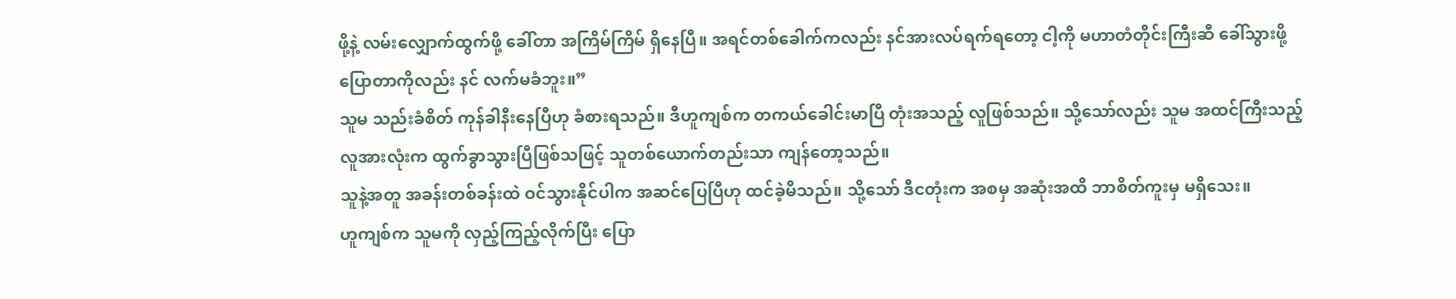ဖို့နဲ့ လမ်းလျှောက်ထွက်ဖို့ ခေါ်တာ အကြိမ်ကြိမ် ရှိနေပြီ။ အရင်တစ်ခေါက်ကလည်း နင်အားလပ်ရက်ရတော့ ငါ့ကို မဟာတံတိုင်းကြီးဆီ ခေါ်သွားဖို့ ပြောတာကိုလည်း နင် လက်မခံဘူး။”
သူမ သည်းခံစိတ် ကုန်ခါနီးနေပြီဟု ခံစားရသည်။ ဒီဟူကျစ်က တကယ်ခေါင်းမာပြီ တုံးအသည့် လူဖြစ်သည်။ သို့သော်လည်း သူမ အထင်ကြီးသည့် လူအားလုံးက ထွက်ခွာသွားပြီဖြစ်သဖြင့် သူတစ်ယောက်တည်းသာ ကျန်တော့သည်။
သူနဲ့အတူ အခန်းတစ်ခန်းထဲ ဝင်သွားနိုင်ပါက အဆင်ပြေပြီဟု ထင်ခဲ့မိသည်။ သို့သော် ဒီငတုံးက အစမှ အဆုံးအထိ ဘာစိတ်ကူးမှ မရှိသေး။
ဟူကျစ်က သူမကို လှည့်ကြည့်လိုက်ပြီး ပြော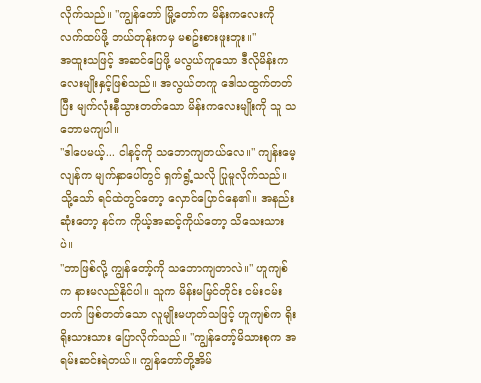လိုက်သည်။ "ကျွန်တော် မြို့တော်က မိန်းကလေးကို လက်ထပ်ဖို့ ဘယ်တုန်းကမှ မစဥ်းစားဖူးဘူး။"
အထူးသဖြင့် အဆင်ပြေဖို့ မလွယ်ကူသော ဒီလိုမိန်းကလေးမျိုးနှင့်ဖြစ်သည်။ အလွယ်တကူ ဒေါသထွက်တတ်ပြီး မျက်လုံးနီသွားတတ်သော မိန်းကလေးမျိုးကို သူ သဘောမကျပါ။
"ဒါပေမယ့်... ငါနင့်ကို သဘောကျတယ်လေ။" ကျန်းမေ့လျန်က မျက်နှာပေါ်တွင် ရှက်ရွံ့သလို ပြုမူလိုက်သည်။ သို့သော် ရင်ထဲတွင်တော့ လှောင်ပြောင်နေ၏။ အနည်းဆုံးတော့ နင်က ကိုယ့်အဆင့်ကိုယ်တော့ သိသေးသားပဲ။
"ဘာဖြစ်လို့ ကျွန်တော့်ကို သဘောကျတာလဲ။" ဟူကျစ်က နားမလည်နိုင်ပါ။ သူက မိန်းမမြင်တိုင်း ငမ်းငမ်းတက် ဖြစ်တတ်သော လူမျိုးမဟုတ်သဖြင့် ဟူကျစ်က ရိုးရိုးသားသား ပြောလိုက်သည်။ "ကျွန်တော့်မိသားစုက အရမ်းဆင်းရဲတယ်။ ကျွန်တော်တို့အိမ်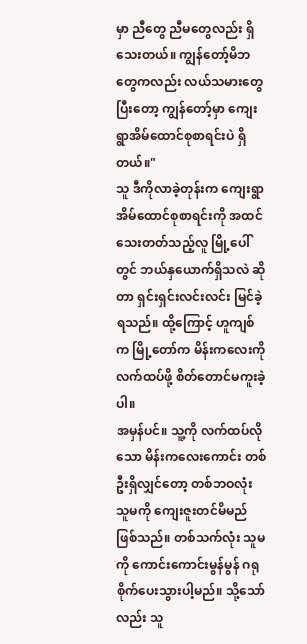မှာ ညီတွေ ညီမတွေလည်း ရှိသေးတယ်။ ကျွန်တော့်မိဘတွေကလည်း လယ်သမားတွေ ပြီးတော့ ကျွန်တော့်မှာ ကျေးရွာအိမ်ထောင်စုစာရင်းပဲ ရှိတယ်။"
သူ ဒီကိုလာခဲ့တုန်းက ကျေးရွာအိမ်ထောင်စုစာရင်းကို အထင်သေးတတ်သည့်လူ မြို့ပေါ်တွင် ဘယ်နှယောက်ရှိသလဲ ဆိုတာ ရှင်းရှင်းလင်းလင်း မြင်ခဲ့ရသည်။ ထို့ကြောင့် ဟူကျစ်က မြို့တော်က မိန်းကလေးကို လက်ထပ်ဖို့ စိတ်တောင်မကူးခဲ့ပါ။
အမှန်ပင်။ သူ့ကို လက်ထပ်လိုသော မိန်းကလေးကောင်း တစ်ဦးရှိလျှင်တော့ တစ်ဘဝလုံး သူမကို ကျေးဇူးတင်မိမည်ဖြစ်သည်။ တစ်သက်လုံး သူမကို ကောင်းကောင်းမွန်မွန် ဂရုစိုက်ပေးသွားပါ့မည်။ သို့သော်လည်း သူ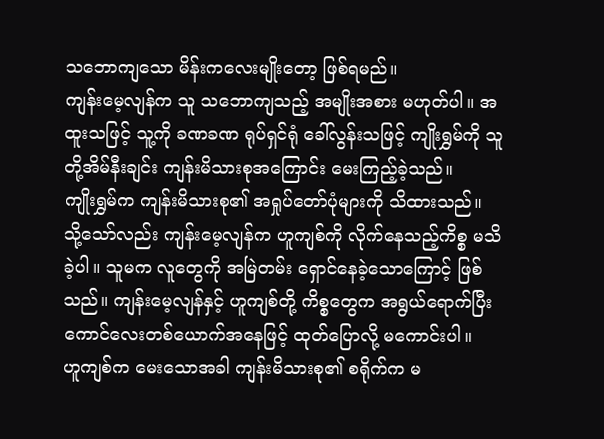သဘောကျသော မိန်းကလေးမျိုးတော့ ဖြစ်ရမည်။
ကျန်းမေ့လျန်က သူ သဘောကျသည့် အမျိုးအစား မဟုတ်ပါ။ အထူးသဖြင့် သူ့ကို ခဏခဏ ရုပ်ရှင်ရုံ ခေါ်လွန်းသဖြင့် ကျိုးရွှမ်ကို သူတို့အိမ်နီးချင်း ကျန်းမိသားစုအကြောင်း မေးကြည့်ခဲ့သည်။
ကျိုးရွှမ်က ကျန်းမိသားစု၏ အရှုပ်တော်ပုံများကို သိထားသည်။ သို့သော်လည်း ကျန်းမေ့လျန်က ဟူကျစ်ကို လိုက်နေသည့်ကိစ္စ မသိခဲ့ပါ။ သူမက လူတွေကို အမြဲတမ်း ရှောင်နေခဲ့သောကြောင့် ဖြစ်သည်။ ကျန်းမေ့လျန်နှင့် ဟူကျစ်တို့ ကိစ္စတွေက အရွယ်ရောက်ပြီး ကောင်လေးတစ်ယောက်အနေဖြင့် ထုတ်ပြောလို့ မကောင်းပါ။
ဟူကျစ်က မေးသောအခါ ကျန်းမိသားစု၏ စရိုက်က မ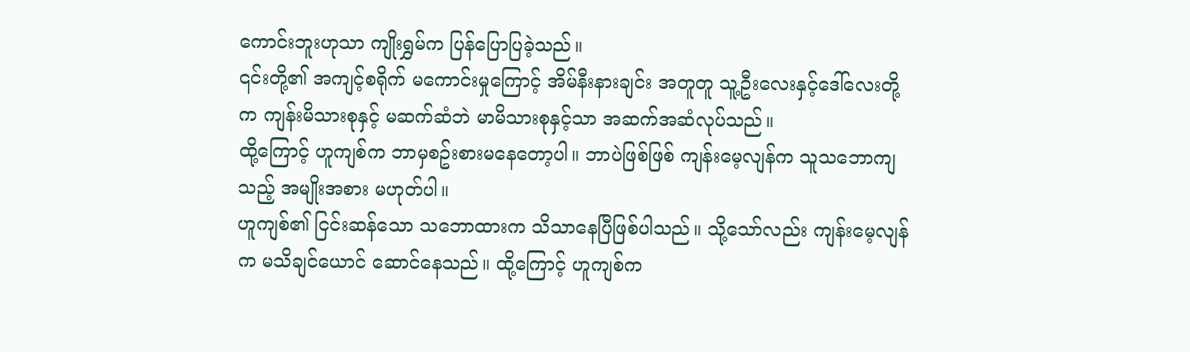ကောင်းဘူးဟုသာ ကျိုးရွှမ်က ပြန်ပြောပြခဲ့သည်။
၎င်းတို့၏ အကျင့်စရိုက် မကောင်းမှုကြောင့် အိမ်နီးနားချင်း အတူတူ သူ့ဦးလေးနှင့်ဒေါ်လေးတို့က ကျန်းမိသားစုနှင့် မဆက်ဆံဘဲ မာမိသားစုနှင့်သာ အဆက်အဆံလုပ်သည်။
ထို့ကြောင့် ဟူကျစ်က ဘာမှစဥ်းစားမနေတော့ပါ။ ဘာပဲဖြစ်ဖြစ် ကျန်းမေ့လျန်က သူသဘောကျသည့် အမျိုးအစား မဟုတ်ပါ။
ဟူကျစ်၏ ငြင်းဆန်သော သဘောထားက သိသာနေပြီဖြစ်ပါသည်။ သို့သော်လည်း ကျန်းမေ့လျန်က မသိချင်ယောင် ဆောင်နေသည်။ ထို့ကြောင့် ဟူကျစ်က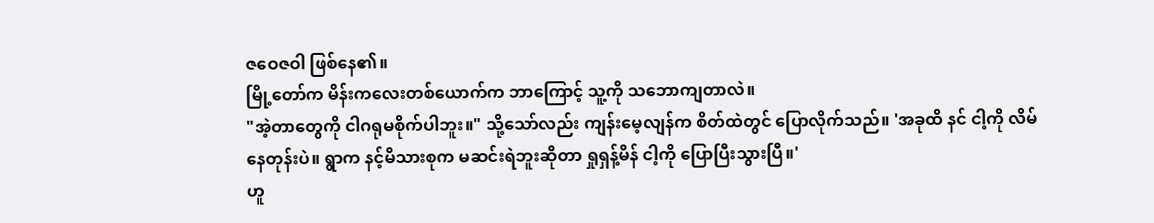ဇဝေဇဝါ ဖြစ်နေ၏။
မြို့တော်က မိန်းကလေးတစ်ယောက်က ဘာကြောင့် သူ့ကို သဘောကျတာလဲ။
"အဲ့တာတွေကို ငါဂရုမစိုက်ပါဘူး။" သို့သော်လည်း ကျန်းမေ့လျန်က စိတ်ထဲတွင် ပြောလိုက်သည်။ 'အခုထိ နင် ငါ့ကို လိမ်နေတုန်းပဲ။ ရွာက နင့်မိသားစုက မဆင်းရဲဘူးဆိုတာ ရှုရှန့်မိန် ငါ့ကို ပြောပြီးသွားပြီ။'
ဟူ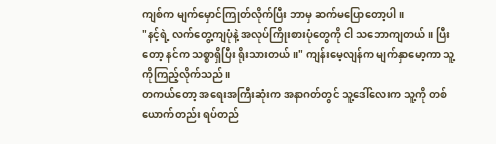ကျစ်က မျက်မှောင်ကြုတ်လိုက်ပြီး ဘာမှ ဆက်မပြောတော့ပါ။
"နင့်ရဲ့ လက်တွေ့ကျပုံနဲ့ အလုပ်ကြိုးစားပုံတွေကို ငါ သဘောကျတယ်။ ပြီးတော့ နင်က သစ္စာရှိပြီး ရိုးသားတယ်။" ကျန်းမေ့လျန်က မျက်နှာမော့ကာ သူ့ကိုကြည့်လိုက်သည်။
တကယ်တော့ အရေးအကြီးဆုံးက အနာဂတ်တွင် သူ့ဒေါ်လေးက သူ့ကို တစ်ယောက်တည်း ရပ်တည်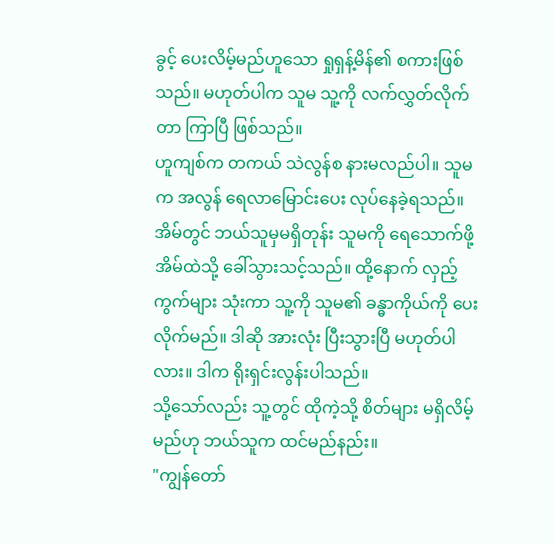ခွင့် ပေးလိမ့်မည်ဟူသော ရှုရှန့်မိန်၏ စကားဖြစ်သည်။ မဟုတ်ပါက သူမ သူ့ကို လက်လွှတ်လိုက်တာ ကြာပြီ ဖြစ်သည်။
ဟူကျစ်က တကယ် သဲလွန်စ နားမလည်ပါ။ သူမက အလွန် ရေလာမြောင်းပေး လုပ်နေခဲ့ရသည်။ အိမ်တွင် ဘယ်သူမှမရှိတုန်း သူမကို ရေသောက်ဖို့ အိမ်ထဲသို့ ခေါ်သွားသင့်သည်။ ထို့နောက် လှည့်ကွက်များ သုံးကာ သူ့ကို သူမ၏ ခန္ဓာကိုယ်ကို ပေးလိုက်မည်။ ဒါဆို အားလုံး ပြီးသွားပြီ မဟုတ်ပါလား။ ဒါက ရိုးရှင်းလွန်းပါသည်။
သို့သော်လည်း သူ့တွင် ထိုကဲ့သို့ စိတ်များ မရှိလိမ့်မည်ဟု ဘယ်သူက ထင်မည်နည်း။
"ကျွန်တော်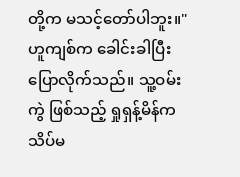တို့က မသင့်တော်ပါဘူး။" ဟူကျစ်က ခေါင်းခါပြီး ပြောလိုက်သည်။ သူ့ဝမ်းကွဲ ဖြစ်သည့် ရှုရှန့်မိန်က သိပ်မ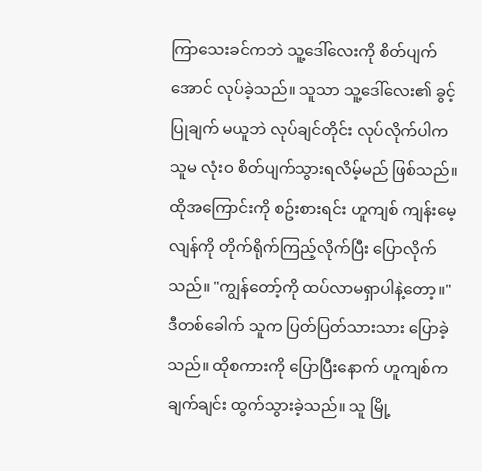ကြာသေးခင်ကဘဲ သူ့ဒေါ်လေးကို စိတ်ပျက်အောင် လုပ်ခဲ့သည်။ သူသာ သူ့ဒေါ်လေး၏ ခွင့်ပြုချက် မယူဘဲ လုပ်ချင်တိုင်း လုပ်လိုက်ပါက သူမ လုံးဝ စိတ်ပျက်သွားရလိမ့်မည် ဖြစ်သည်။
ထိုအကြောင်းကို စဥ်းစားရင်း ဟူကျစ် ကျန်းမေ့လျန်ကို တိုက်ရိုက်ကြည့်လိုက်ပြီး ပြောလိုက်သည်။ "ကျွန်တော့်ကို ထပ်လာမရှာပါနဲ့တော့။"
ဒီတစ်ခေါက် သူက ပြတ်ပြတ်သားသား ပြောခဲ့သည်။ ထိုစကားကို ပြောပြီးနောက် ဟူကျစ်က ချက်ချင်း ထွက်သွားခဲ့သည်။ သူ မြို့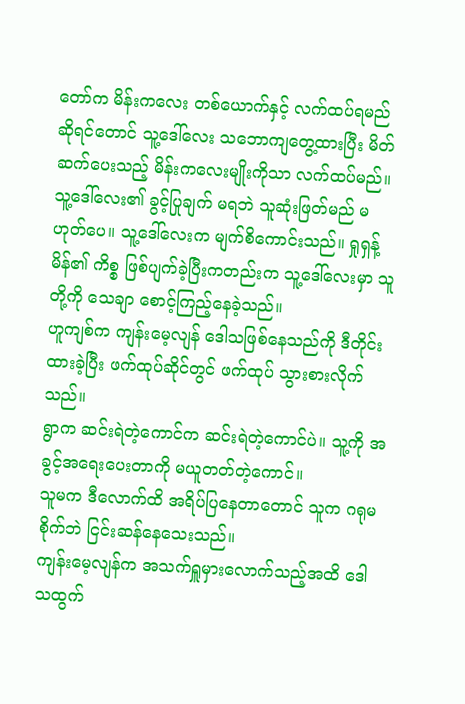တော်က မိန်းကလေး တစ်ယောက်နှင့် လက်ထပ်ရမည် ဆိုရင်တောင် သူ့ဒေါ်လေး သဘောကျတွေ့ထားပြီး မိတ်ဆက်ပေးသည့် မိန်းကလေးမျိုးကိုသာ လက်ထပ်မည်။
သူ့ဒေါ်လေး၏ ခွင့်ပြုချက် မရဘဲ သူဆုံးဖြတ်မည် မဟုတ်ပေ။ သူ့ဒေါ်လေးက မျက်စိကောင်းသည်။ ရှုရှန့်မိန်၏ ကိစ္စ ဖြစ်ပျက်ခဲ့ပြီးကတည်းက သူ့ဒေါ်လေးမှာ သူတို့ကို သေချာ စောင့်ကြည့်နေခဲ့သည်။
ဟူကျစ်က ကျန်းမေ့လျန် ဒေါသဖြစ်နေသည်ကို ဒီတိုင်း ထားခဲ့ပြီး ဖက်ထုပ်ဆိုင်တွင် ဖက်ထုပ် သွားစားလိုက်သည်။
ရွာက ဆင်းရဲတဲ့ကောင်က ဆင်းရဲတဲ့ကောင်ပဲ။ သူ့ကို အခွင့်အရေးပေးတာကို မယူတတ်တဲ့ကောင်။
သူမက ဒီလောက်ထိ အရိပ်ပြနေတာတောင် သူက ဂရုမစိုက်ဘဲ ငြင်းဆန်နေသေးသည်။
ကျန်းမေ့လျန်က အသက်ရှူမှားလောက်သည့်အထိ ဒေါသထွက်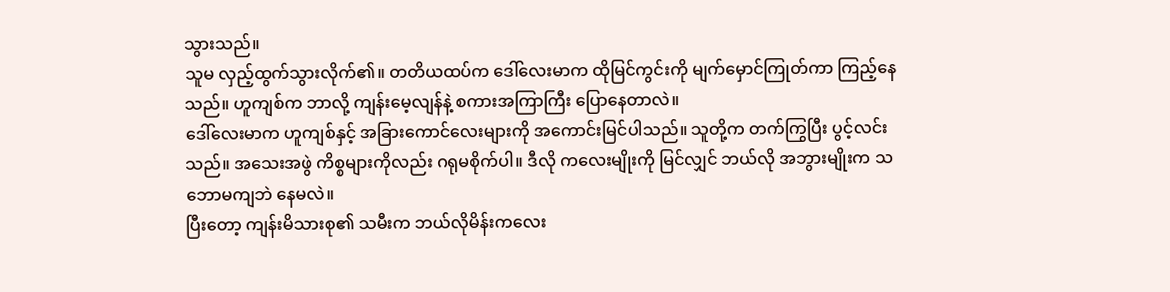သွားသည်။
သူမ လှည့်ထွက်သွားလိုက်၏။ တတိယထပ်က ဒေါ်လေးမာက ထိုမြင်ကွင်းကို မျက်မှောင်ကြုတ်ကာ ကြည့်နေသည်။ ဟူကျစ်က ဘာလို့ ကျန်းမေ့လျန်နဲ့ စကားအကြာကြီး ပြောနေတာလဲ။
ဒေါ်လေးမာက ဟူကျစ်နှင့် အခြားကောင်လေးများကို အကောင်းမြင်ပါသည်။ သူတို့က တက်ကြွပြီး ပွင့်လင်းသည်။ အသေးအဖွဲ ကိစ္စများကိုလည်း ဂရုမစိုက်ပါ။ ဒီလို ကလေးမျိုးကို မြင်လျှင် ဘယ်လို အဘွားမျိုးက သဘောမကျဘဲ နေမလဲ။
ပြီးတော့ ကျန်းမိသားစု၏ သမီးက ဘယ်လိုမိန်းကလေး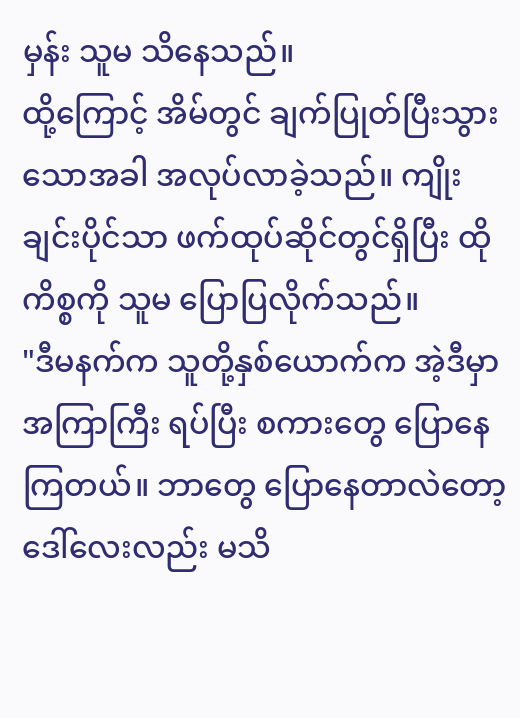မှန်း သူမ သိနေသည်။
ထို့ကြောင့် အိမ်တွင် ချက်ပြုတ်ပြီးသွားသောအခါ အလုပ်လာခဲ့သည်။ ကျိုးချင်းပိုင်သာ ဖက်ထုပ်ဆိုင်တွင်ရှိပြီး ထိုကိစ္စကို သူမ ပြောပြလိုက်သည်။
"ဒီမနက်က သူတို့နှစ်ယောက်က အဲ့ဒီမှာ အကြာကြီး ရပ်ပြီး စကားတွေ ပြောနေကြတယ်။ ဘာတွေ ပြောနေတာလဲတော့ ဒေါ်လေးလည်း မသိ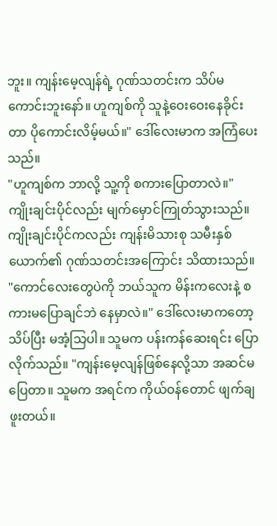ဘူး။ ကျန်းမေ့လျန်ရဲ့ ဂုဏ်သတင်းက သိပ်မကောင်းဘူးနော်။ ဟူကျစ်ကို သူနဲ့ဝေးဝေးနေခိုင်းတာ ပိုကောင်းလိမ့်မယ်။" ဒေါ်လေးမာက အကြံပေးသည်။
"ဟူကျစ်က ဘာလို့ သူ့ကို စကားပြောတာလဲ။" ကျိုးချင်းပိုင်လည်း မျက်မှောင်ကြုတ်သွားသည်။
ကျိုးချင်းပိုင်ကလည်း ကျန်းမိသားစု သမီးနှစ်ယောက်၏ ဂုဏ်သတင်းအကြောင်း သိထားသည်။
"ကောင်လေးတွေပဲကို ဘယ်သူက မိန်းကလေးနဲ့ စကားမပြောချင်ဘဲ နေမှာလဲ။" ဒေါ်လေးမာကတော့ သိပ်ပြီး မအံ့သြပါ။ သူမက ပန်းကန်ဆေးရင်း ပြောလိုက်သည်။ "ကျန်းမေ့လျန်ဖြစ်နေလို့သာ အဆင်မပြေတာ။ သူမက အရင်က ကိုယ်ဝန်တောင် ဖျက်ချဖူးတယ်။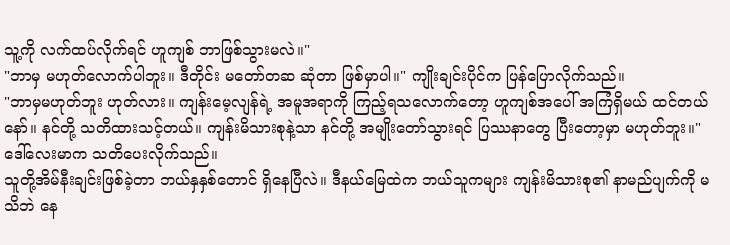သူ့ကို လက်ထပ်လိုက်ရင် ဟူကျစ် ဘာဖြစ်သွားမလဲ။"
"ဘာမှ မဟုတ်လောက်ပါဘူး။ ဒီတိုင်း မတော်တဆ ဆုံတာ ဖြစ်မှာပါ။" ကျိုးချင်းပိုင်က ပြန်ပြောလိုက်သည်။
"ဘာမှမဟုတ်ဘူး ဟုတ်လား။ ကျန်းမေ့လျန်ရဲ့ အမူအရာကို ကြည့်ရသလောက်တော့ ဟူကျစ်အပေါ် အကြံရှိမယ် ထင်တယ်နော်။ နင်တို့ သတိထားသင့်တယ်။ ကျန်းမိသားစုနဲ့သာ နင်တို့ အမျိုးတော်သွားရင် ပြဿနာတွေ ပြီးတော့မှာ မဟုတ်ဘူး။" ဒေါ်လေးမာက သတိပေးလိုက်သည်။
သူတို့အိမ်နီးချင်းဖြစ်ခဲ့တာ ဘယ်နှနှစ်တောင် ရှိနေပြီလဲ။ ဒီနယ်မြေထဲက ဘယ်သူကများ ကျန်းမိသားစု၏ နာမည်ပျက်ကို မသိဘဲ နေ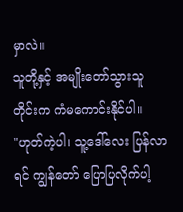မှာလဲ။
သူတို့နှင့် အမျိုးတော်သွားသူတိုင်းက ကံမကောင်းနိုင်ပါ။
"ဟုတ်ကဲ့ပါ၊ သူ့ဒေါ်လေး ပြန်လာရင် ကျွန်တော် ပြောပြလိုက်ပါ့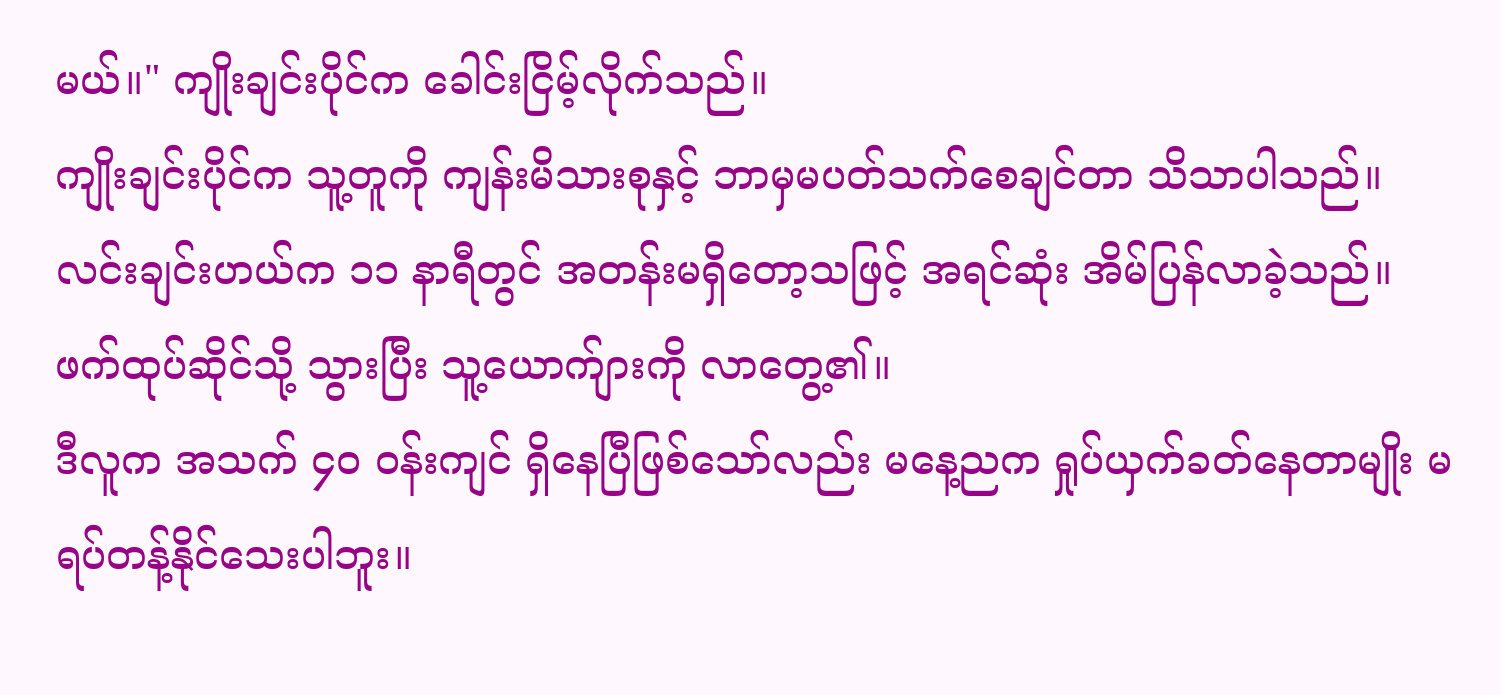မယ်။" ကျိုးချင်းပိုင်က ခေါင်းငြိမ့်လိုက်သည်။
ကျိုးချင်းပိုင်က သူ့တူကို ကျန်းမိသားစုနှင့် ဘာမှမပတ်သက်စေချင်တာ သိသာပါသည်။ လင်းချင်းဟယ်က ၁၁ နာရီတွင် အတန်းမရှိတော့သဖြင့် အရင်ဆုံး အိမ်ပြန်လာခဲ့သည်။ ဖက်ထုပ်ဆိုင်သို့ သွားပြီး သူ့ယောက်ျားကို လာတွေ့၏။
ဒီလူက အသက် ၄၀ ဝန်းကျင် ရှိနေပြီဖြစ်သော်လည်း မနေ့ညက ရှုပ်ယှက်ခတ်နေတာမျိုး မရပ်တန့်နိုင်သေးပါဘူး။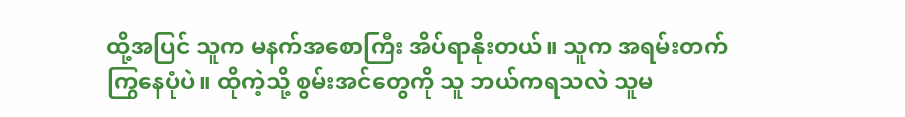ထို့အပြင် သူက မနက်အစောကြီး အိပ်ရာနိုးတယ်။ သူက အရမ်းတက်ကြွနေပုံပဲ။ ထိုကဲ့သို့ စွမ်းအင်တွေကို သူ ဘယ်ကရသလဲ သူမ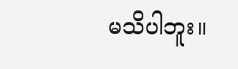မသိပါဘူး။